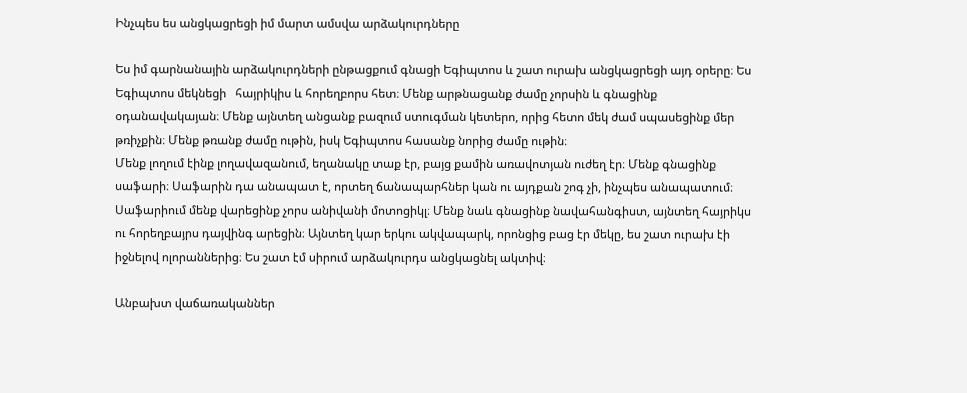Ինչպես ես անցկացրեցի իմ մարտ ամսվա արձակուրդները

Ես իմ գարնանային արձակուրդների ընթացքում գնացի Եգիպտոս և շատ ուրախ անցկացրեցի այդ օրերը։ Ես Եգիպտոս մեկնեցի   հայրիկիս և հորեղբորս հետ։ Մենք արթնացանք ժամը չորսին և գնացինք օդանավակայան։ Մենք այնտեղ անցանք բազում ստուգման կետերո, որից հետո մեկ ժամ սպասեցինք մեր թռիչքին։ Մենք թռանք ժամը ութին, իսկ Եգիպտոս հասանք նորից ժամը ութին։
Մենք լողում էինք լողավազանում, եղանակը տաք էր, բայց քամին առավոտյան ուժեղ էր։ Մենք գնացինք սաֆարի։ Սաֆարին դա անապատ է, որտեղ ճանապարհներ կան ու այդքան շոգ չի, ինչպես անապատում։ Սաֆարիում մենք վարեցինք չորս անիվանի մոտոցիկլ։ Մենք նաև գնացինք նավահանգիստ, այնտեղ հայրիկս ու հորեղբայրս դայվինգ արեցին։ Այնտեղ կար երկու ակվապարկ, որոնցից բաց էր մեկը, ես շատ ուրախ էի իջնելով ոլորաններից։ Ես շատ էմ սիրում արձակուրդս անցկացնել ակտիվ։

Անբախտ վաճառականներ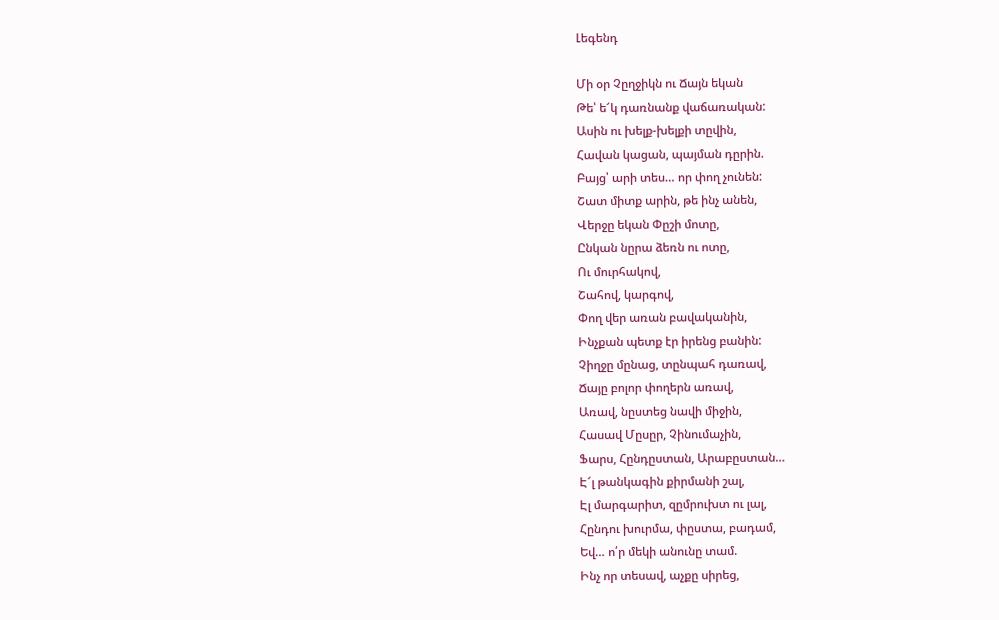Լեգենդ

Մի օր Չըղջիկն ու Ճայն եկան
Թե՝ ե՜կ դառնանք վաճառական:
Ասին ու խելք-խելքի տըվին,
Հավան կացան, պայման դըրին.
Բայց՝ արի տես… որ փող չունեն:
Շատ միտք արին, թե ինչ անեն,
Վերջը եկան Փըշի մոտը,
Ընկան նըրա ձեռն ու ոտը,
Ու մուրհակով,
Շահով, կարգով,
Փող վեր առան բավականին,
Ինչքան պետք էր իրենց բանին:
Չիղջը մընաց, տընպահ դառավ,
Ճայը բոլոր փողերն առավ,
Առավ, նըստեց նավի միջին,
Հասավ Մըսըր, Չինումաչին,
Ֆարս, Հընդըստան, Արաբըստան…
Է՜լ թանկագին քիրմանի շալ,
Էլ մարգարիտ, զըմրուխտ ու լալ,
Հընդու խուրմա, փըստա, բադամ,
Եվ… ո՛ր մեկի անունը տամ.
Ինչ որ տեսավ, աչքը սիրեց,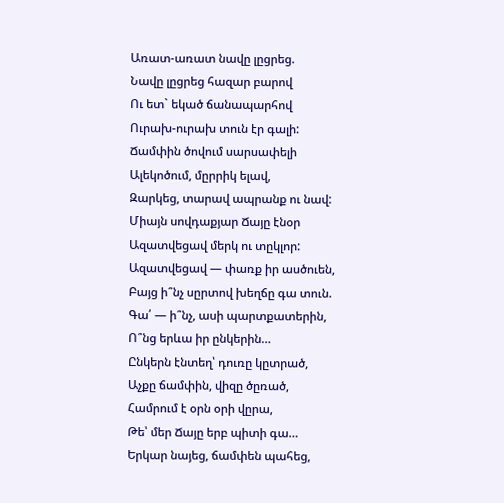Առատ-առատ նավը լըցրեց.
Նավը լըցրեց հազար բարով
Ու ետ` եկած ճանապարհով
Ուրախ-ուրախ տուն էր գալի:
Ճամփին ծովում սարսափելի
Ալեկոծում, մըրրիկ ելավ,
Զարկեց, տարավ ապրանք ու նավ:
Միայն սովդաքյար Ճայը էնօր
Ազատվեցավ մերկ ու տըկլոր:
Ազատվեցավ — փառք իր ասծուեն,
Բայց ի՞նչ սըրտով խեղճը գա տուն.
Գա՛ — ի՞նչ, ասի պարտքատերին,
Ո՞նց երևա իր ընկերին…
Ընկերն էնտեղ՝ դուռը կըտրած,
Աչքը ճամփին, վիզը ծըռած,
Համրում է օրն օրի վըրա,
Թե՝ մեր Ճայը երբ պիտի գա…
Երկար նայեց, ճամփեն պահեց,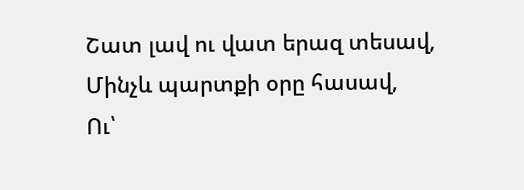Շատ լավ ու վատ երազ տեսավ,
Մինչև պարտքի օրը հասավ,
Ու՝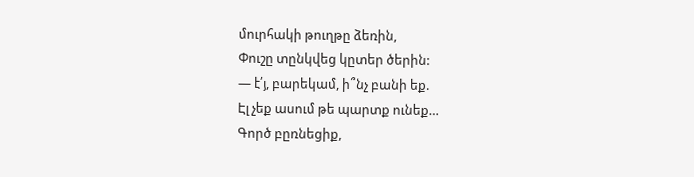մուրհակի թուղթը ձեռին,
Փուշը տընկվեց կըտեր ծերին:
— է՛յ, բարեկամ, ի՞նչ բանի եք.
Էլ չեք ասում թե պարտք ունեք…
Գործ բըռնեցիք,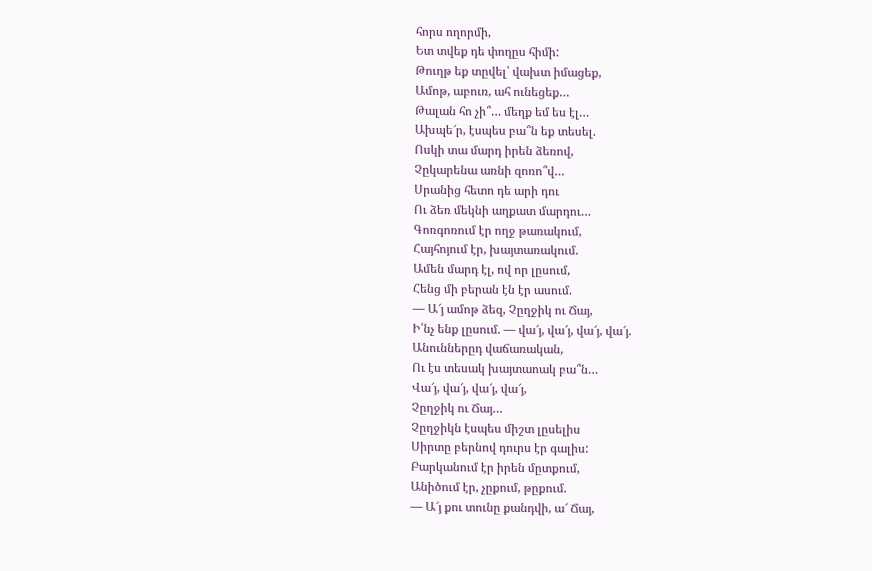հորս ողորմի,
Ետ տվեք դե փողըս հիմի:
Թուղթ եք տըվել՝ վախտ իմացեք,
Ամոթ, աբուռ, ահ ունեցեք…
Թալան հո չի՞… մեղք եմ ես էլ…
Ախպե՜ր, էսպես բա՞ն եք տեսել.
Ոսկի տա մարդ իրեն ձեռով,
Չըկարենա առնի զոռո՞վ…
Սրանից հետո դե արի դու
Ու ձեռ մեկնի աղքատ մարդու…
Գոռգոռում էր ողջ թառակում,
Հայհոյում էր, խայտառակում.
Ամեն մարդ էլ, ով որ լըսում,
Հենց մի բերան էն էր ասում.
— Ա՜յ ամոթ ձեզ, Չըղջիկ ու Ճայ,
Ի՛նչ ենք լըսում. — վա՜յ, վա՜յ, վա՜յ, վա՜յ.
Անուններըդ վաճառական,
Ու էս տեսակ խայտաոակ բա՞ն…
Վա՜յ, վա՜յ, վա՜յ, վա՜յ,
Չըղջիկ ու Ճայ…
Չըղջիկն էսպես միշտ լըսելիս
Սիրտը բերնով դուրս էր գալիս:
Բարկանում էր իրեն մըտքում,
Անիծում էր, չըքում, թըքում.
— Ա՜յ քու տունը քանդվի, ա՜ Ճայ,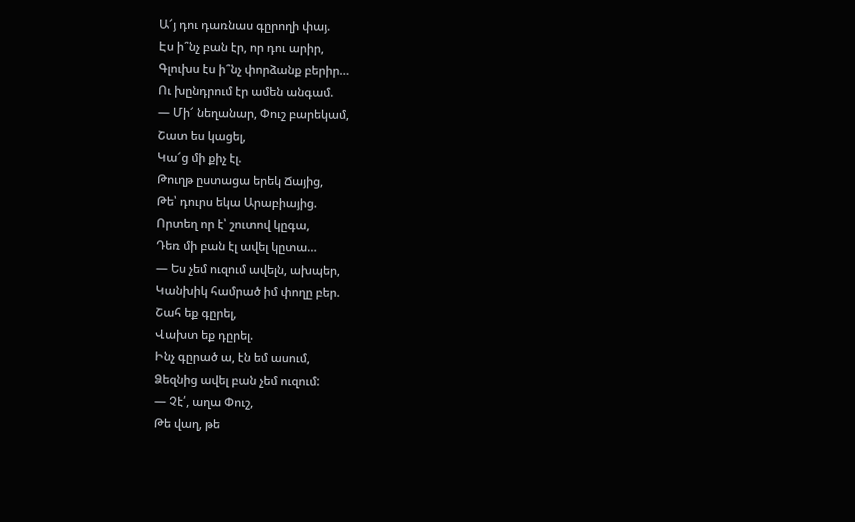Ա՜յ դու դառնաս գըրողի փայ.
Էս ի՞նչ բան էր, որ դու արիր,
Գլուխս էս ի՞նչ փորձանք բերիր…
Ու խընդրում էր ամեն անգամ.
— Մի՜ նեղանար, Փուշ բարեկամ,
Շատ ես կացել,
Կա՜ց մի քիչ էլ.
Թուղթ ըստացա երեկ Ճայից,
Թե՝ դուրս եկա Արաբիայից.
Որտեղ որ է՝ շուտով կըգա,
Դեռ մի բան էլ ավել կըտա…
— Ես չեմ ուզում ավելն, ախպեր,
Կանխիկ համրած իմ փողը բեր.
Շահ եք գըրել,
Վախտ եք դըրել.
Ինչ գըրած ա, էն եմ ասում,
Ձեզնից ավել բան չեմ ուզում:
— Չէ՛, աղա Փուշ,
Թե վաղ, թե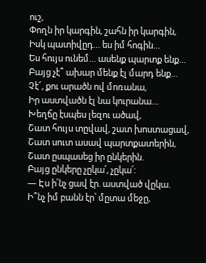ուշ,
Փողն իր կարգին, շահն իր կարգին,
Իսկ պատիվըդ… ես իմ հոգին…
Ես հույս ունեմ… ասենք պարտք ենք…
Բայց չէ՞ ախար մենք էլ մարդ ենք…
Չէ՜, քու արածն ով մոռանա,
Իր աստվածն էլ նա կուրանա…
Խեղճը էսպես լեզու ածավ,
Շատ հույս տըվավ, շատ խոստացավ,
Շատ սուտ ասավ պարտքատերին,
Շատ ըսպասեց իր ընկերին.
Բայց ընկերը չըկա՛, չըկա՛:
— Էս ի՛նչ ցավ էր. աստված վըկա.
Ի՞նչ իմ բանն էր՝ մըտա մեջը,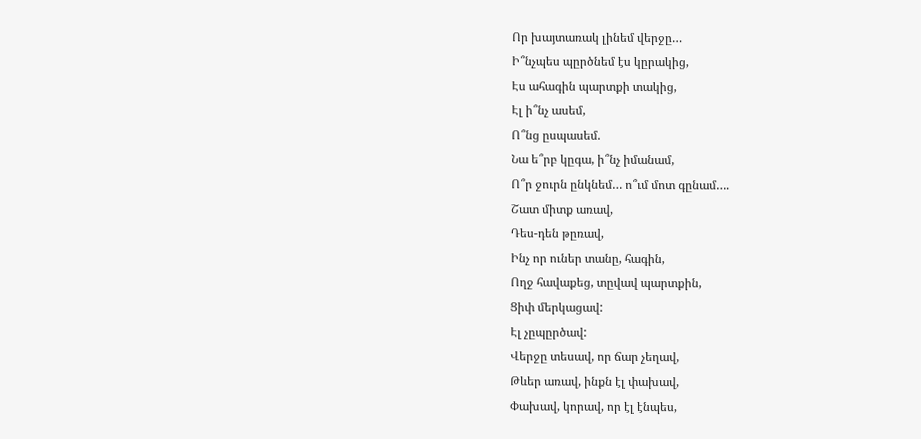Որ խայտառակ լինեմ վերջը…
Ի՞նչպես պըրծնեմ էս կըրակից,
Էս ահագին պարտքի տակից,
Էլ ի՞նչ ասեմ,
Ո՞նց ըսպասեմ.
Նա ե՞րբ կըգա, ի՞նչ իմանամ,
Ո՞ր ջուրն ընկնեմ… ո՞ւմ մոտ գընամ….
Շատ միտք առավ,
Դես-դեն թըռավ,
Ինչ որ ուներ տանը, հագին,
Ողջ հավաքեց, տըվավ պարտքին,
Ցիփ մերկացավ:
Էլ չըպըրծավ:
Վերջը տեսավ, որ ճար չեղավ,
Թևեր առավ, ինքն էլ փախավ,
Փախավ, կորավ, որ էլ էնպես,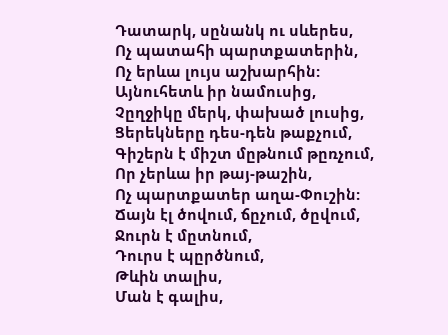Դատարկ, սընանկ ու սևերես,
Ոչ պատահի պարտքատերին,
Ոչ երևա լույս աշխարհին:
Այնուհետև իր նամուսից,
Չըղջիկը մերկ, փախած լուսից,
Ցերեկները դես-դեն թաքչում,
Գիշերն է միշտ մըթնում թըռչում,
Որ չերևա իր թայ-թաշին,
Ոչ պարտքատեր աղա-Փուշին:
Ճայն էլ ծովում, ճըչում, ծըվում,
Ջուրն է մըտնում,
Դուրս է պըրծնում,
Թևին տալիս,
Ման է գալիս,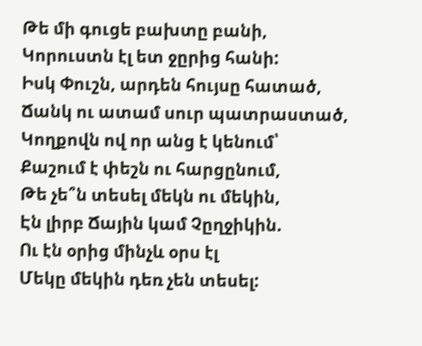Թե մի գուցե բախտը բանի,
Կորուստն էլ ետ ջըրից հանի:
Իսկ Փուշն, արդեն հույսը հատած,
Ճանկ ու ատամ սուր պատրաստած,
Կողքովն ով որ անց է կենում՝
Քաշում է փեշն ու հարցընում,
Թե չե՞ն տեսել մեկն ու մեկին,
Էն լիրբ Ճային կամ Չըղջիկին.
Ու էն օրից մինչև օրս էլ
Մեկը մեկին դեռ չեն տեսել: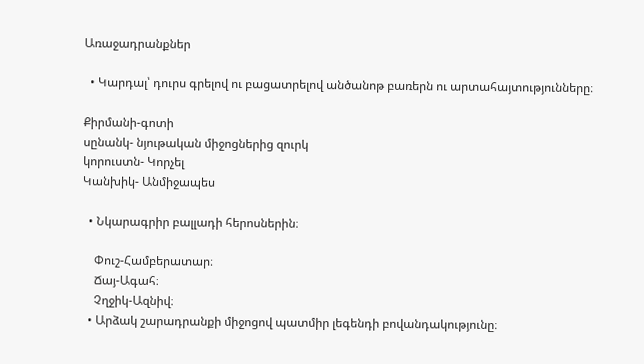Առաջադրանքներ

  • Կարդալ՝ դուրս գրելով ու բացատրելով անծանոթ բառերն ու արտահայտությունները։

Քիրմանի-գոտի
սընանկ- նյութական միջոցներից զուրկ
կորուստն- Կորչել
Կանխիկ- Անմիջապես

  • Նկարագրիր բալլադի հերոսներին։

    Փուշ-Համբերատար։
    Ճայ-Ագահ։
    Չղջիկ-Ազնիվ։
  • Արձակ շարադրանքի միջոցով պատմիր լեգենդի բովանդակությունը։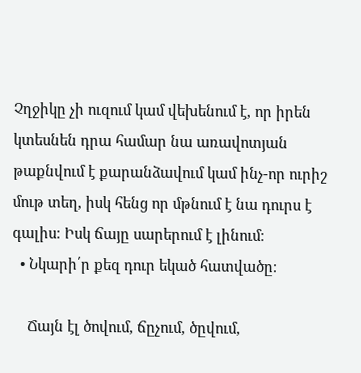Չղջիկը չի ուզում կամ վեխենում է, որ իրեն կտեսնեն դրա համար նա առավոտյան թաքնվում է քարանձավում կամ ինչ-որ ուրիշ մութ տեղ, իսկ հենց որ մթնում է նա դուրս է գալիս։ Իսկ ճայը սարերում է լինում։
  • Նկարի՛ր քեզ դուր եկած հատվածը։

    Ճայն էլ ծովում, ճըչում, ծըվում,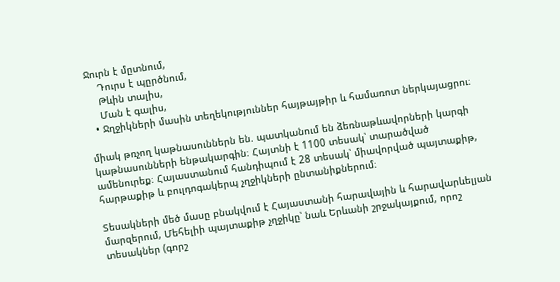Ջուրն է մըտնում,
    Դուրս է պըրծնում,
    Թևին տալիս,
    Ման է գալիս,
  • Ջղջիկների մասին տեղեկություններ հայթայթիր և համառոտ ներկայացրու։

միակ թռչող կաթնասուններն են. պատկանում են ձեռնաթևավորների կարգի կաթնասունների ենթակարգին։ Հայտնի է 1100 տեսակ՝ տարածված ամենուրեք։ Հայաստանում հանդիպում է 28 տեսակ՝ միավորված պայտաքիթ, հարթաքիթ և բուլդոգակերպ չղջիկների ընտանիքներում։

Տեսակների մեծ մասը բնակվում է Հայաստանի հարավային և հարավարևելյան մարզերում, Մեհելիի պայտաքիթ չղջիկը՝ նաև Երևանի շրջակայքում, որոշ տեսակներ (գորշ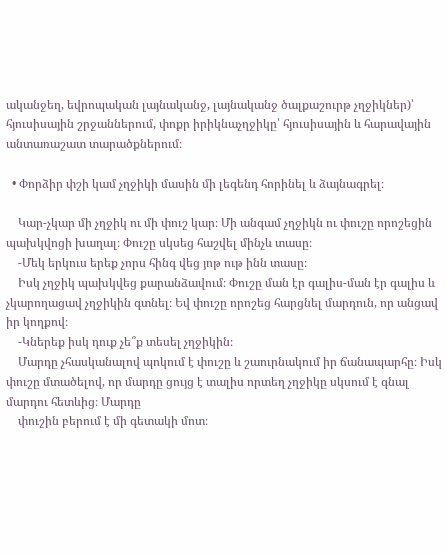ականջեղ, եվրոպական լայնականջ, լայնականջ ծալքաշուրթ չղջիկներ)՝ հյուսիսային շրջաններում, փոքր իրիկնաչղջիկը՝ հյուսիսային և հարավային անտառաշատ տարածքներում։

  • Փորձիր փշի կամ չղջիկի մասին մի լեգենդ հորինել և ձայնագրել։

    Կար-չկար մի չղջիկ ու մի փուշ կար։ Մի անգամ չղջիկն ու փուշը որոշեցին պախկվոցի խաղալ։ Փուշը սկսեց հաշվել մինչև տասը։
    -Մեկ երկուս երեք չորս հինգ վեց յոթ ութ ինն տասը։
    Իսկ չղջիկ պախկվեց քարանձավում։ Փուշը ման էր գալիս-ման էր գալիս և չկարողացավ չղջիկին գտնել։ Եվ փուշը որոշեց հարցնել մարդուն, որ անցավ իր կողքով։
    -Կներեք իսկ դուք չե՞ք տեսել չղջիկին։
    Մարդը չհասկանալով պոկում է փուշը և շաուրնակում իր ճանապարհը։ Իսկ փուշը մտածելով, որ մարդը ցույց է տալիս որտեղ չղջիկը սկսում է գնալ մարդու հետևից։ Մարդը
    փուշին բերում է մի գետակի մոտ։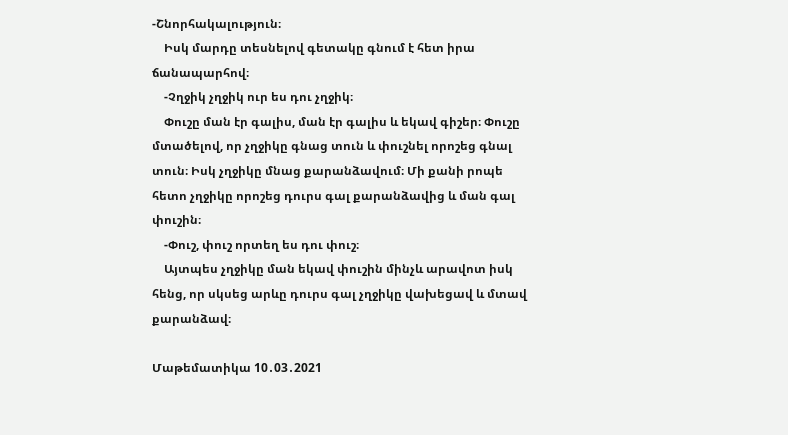-Շնորհակալություն։
    Իսկ մարդը տեսնելով գետակը գնում է հետ իրա ճանապարհով։
    -Չղջիկ չղջիկ ուր ես դու չղջիկ։
    Փուշը ման էր գալիս, ման էր գալիս և եկավ գիշեր։ Փուշը մտածելով, որ չղջիկը գնաց տուն և փուշնել որոշեց գնալ տուն։ Իսկ չղջիկը մնաց քարանձավում։ Մի քանի րոպե հետո չղջիկը որոշեց դուրս գալ քարանձավից և ման գալ փուշին։
    -Փուշ, փուշ որտեղ ես դու փուշ։
    Այտպես չղջիկը ման եկավ փուշին մինչև արավոտ իսկ հենց, որ սկսեց արևը դուրս գալ չղջիկը վախեցավ և մտավ քարանձավ։

Մաթեմատիկա 10․03․2021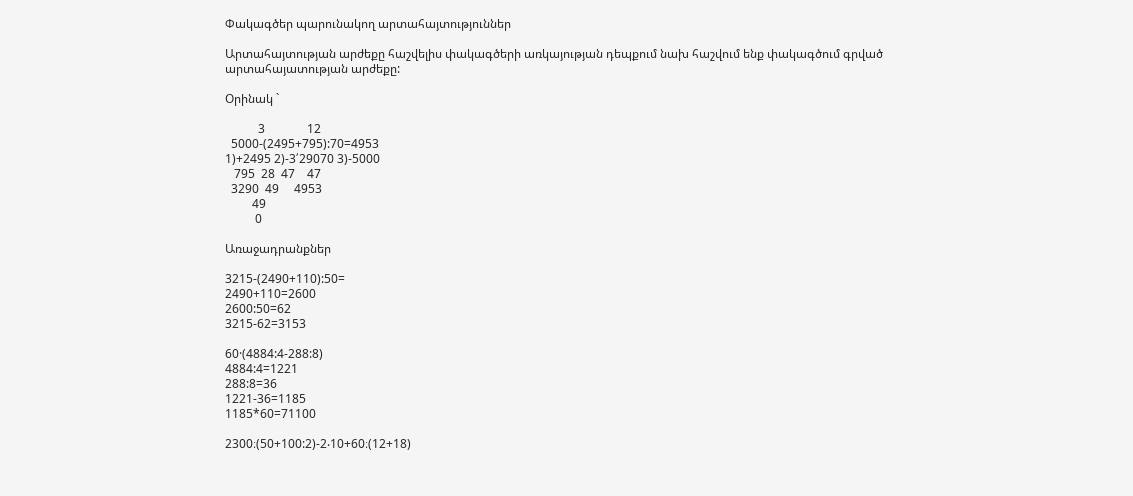Փակագծեր պարունակող արտահայտություններ

Արտահայտության արժեքը հաշվելիս փակագծերի առկայության դեպքում նախ հաշվում ենք փակագծում գրված արտահայատության արժեքը:

Օրինակ `

           3              12
  5000-(2495+795):70=4953
1)+2495 2)-3՛29070 3)-5000
   795  28  47    47
  3290  49     4953
         49
          0

Առաջադրանքներ

3215-(2490+110):50=
2490+110=2600
2600:50=62
3215-62=3153

60·(4884:4-288:8)
4884:4=1221
288:8=36
1221-36=1185
1185*60=71100

2300։(50+100:2)-2‧10+60։(12+18)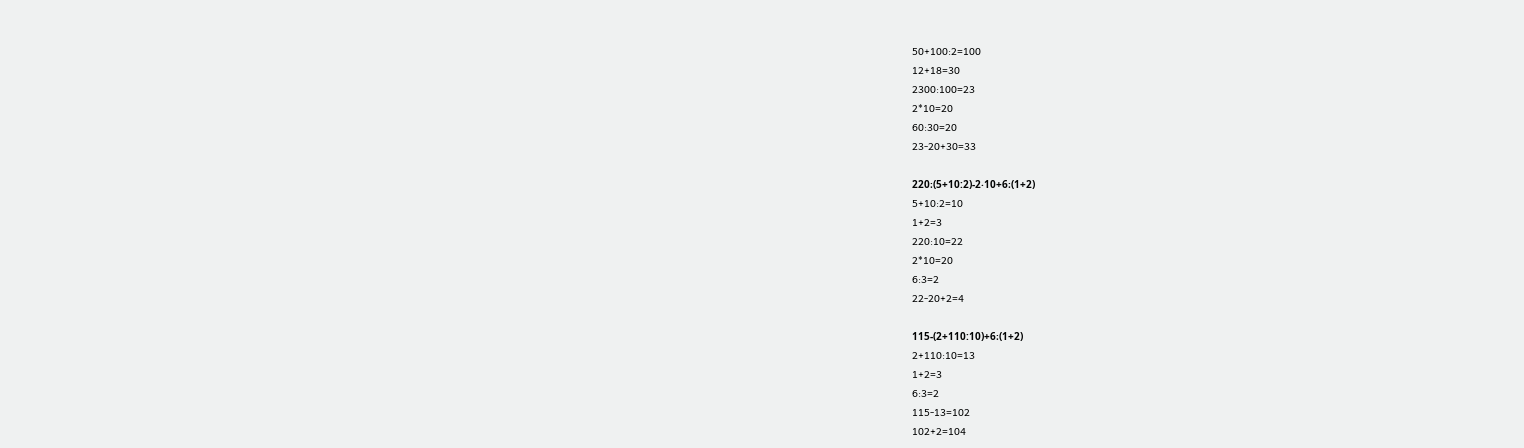50+100:2=100
12+18=30
2300:100=23
2*10=20
60:30=20
23-20+30=33

220։(5+10:2)-2‧10+6։(1+2)
5+10:2=10
1+2=3
220:10=22
2*10=20
6:3=2
22-20+2=4

115-(2+110:10)+6։(1+2)
2+110:10=13
1+2=3
6:3=2
115-13=102
102+2=104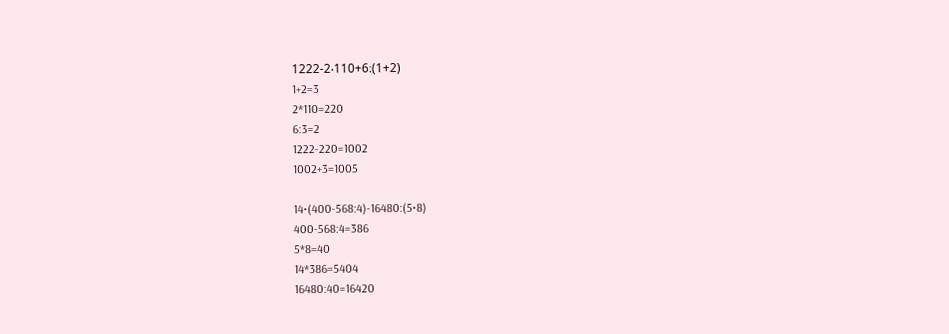1222-2‧110+6։(1+2)
1+2=3
2*110=220
6:3=2
1222-220=1002
1002+3=1005

14•(400-568:4)-16480:(5•8)
400-568:4=386
5*8=40
14*386=5404
16480:40=16420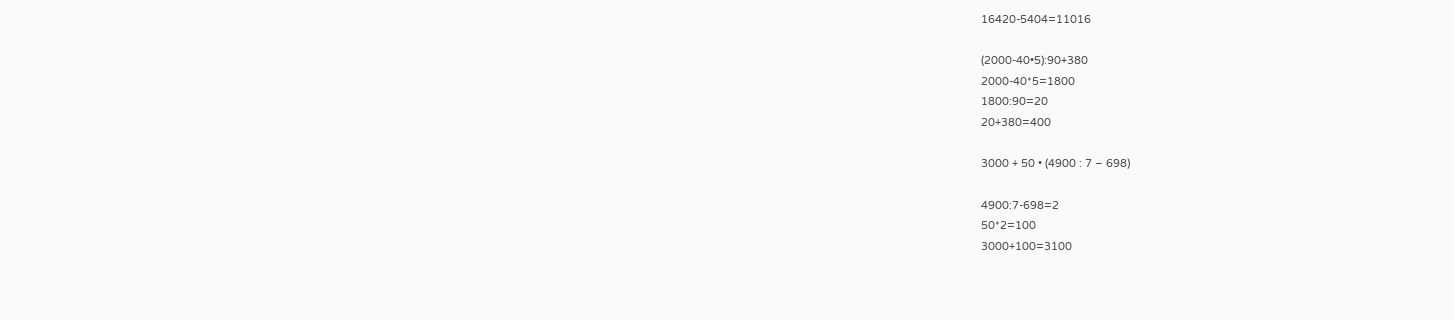16420-5404=11016

(2000-40•5):90+380
2000-40*5=1800
1800:90=20
20+380=400

3000 + 50 • (4900 : 7 – 698)

4900:7-698=2
50*2=100
3000+100=3100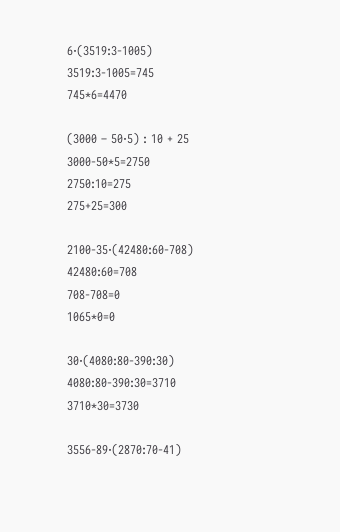6‧(3519:3-1005)
3519:3-1005=745
745*6=4470

(3000 – 50‧5) : 10 + 25
3000-50*5=2750
2750:10=275
275+25=300

2100-35·(42480:60-708)
42480:60=708
708-708=0
1065*0=0

30·(4080:80-390:30)
4080:80-390:30=3710
3710*30=3730

3556-89·(2870:70-41)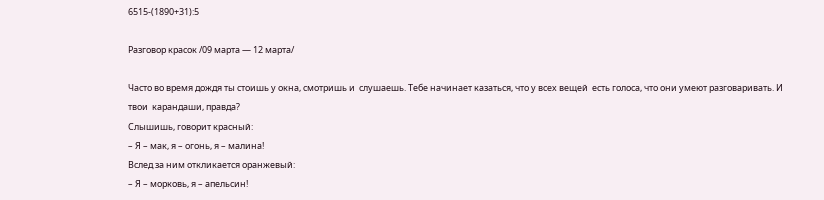6515-(1890+31):5

Разговор красок /09 марта — 12 марта/

Часто во время дождя ты стоишь у окна, смотришь и  слушаешь. Тебе начинает казаться, что у всех вещей  есть голоса, что они умеют разговаривать. И твои  карандаши, правда?
Слышишь, говорит красный:
– Я – мак, я – огонь, я – малина!
Вслед за ним откликается оранжевый:
– Я – морковь, я – апельсин!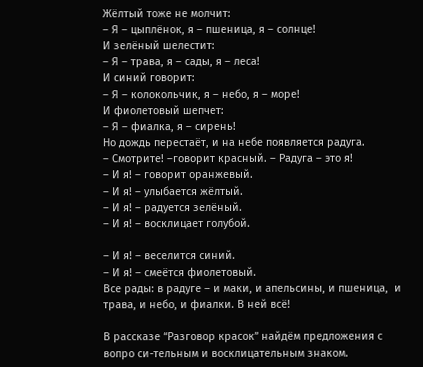Жёлтый тоже не молчит:
– Я – цыплёнок, я – пшеница, я – солнце!
И зелёный шелестит:
– Я – трава, я – сады, я – леса!
И синий говорит:
– Я – колокольчик, я – небо, я – море!
И фиолетовый шепчет:
– Я – фиалка, я – сирень!
Но дождь перестаёт, и на небе появляется радуга.
– Смотрите! –говорит красный. – Радуга – это я!
– И я! – говорит оранжевый.
– И я! – улыбается жёлтый.
– И я! – радуется зелёный.
– И я! – восклицает голубой.

– И я! – веселится синий.
– И я! – смеётся фиолетовый.
Все рады: в радуге – и маки, и апельсины, и пшеница,  и трава, и небо, и фиалки. В ней всё!

В рассказе “Разговор красок” найдём предложения с вопро си-тельным и восклицательным знаком.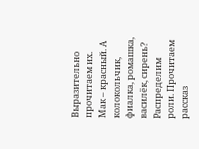Выразительно прочитаем их.
Мак – красный. А колокольчик, фиалка, ромашка, василёк, сирень?
Распределим роли. Прочитаем рассказ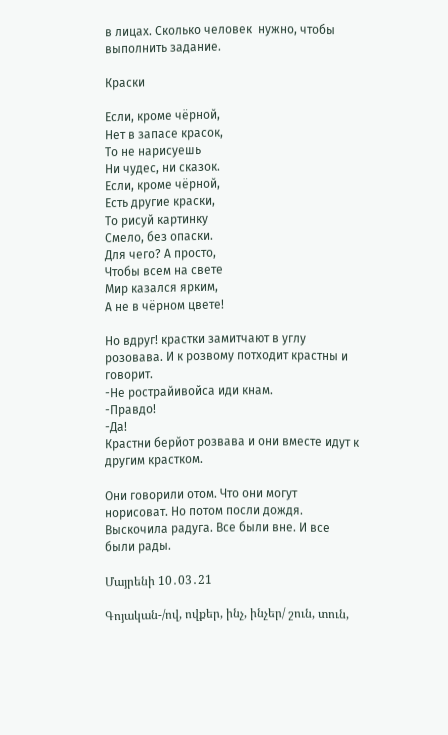в лицах. Сколько человек  нужно, чтобы выполнить задание.

Краски

Если, кроме чёрной,
Нет в запасе красок,
То не нарисуешь
Ни чудес, ни сказок.
Если, кроме чёрной,
Есть другие краски,
То рисуй картинку
Смело, без опаски.
Для чего? А просто,
Чтобы всем на свете
Мир казался ярким,
А не в чёрном цвете!

Но вдруг! крастки замитчают в углу розовава. И к розвому потходит крастны и говорит.
-Не рострайивойса иди кнам.
-Правдо!
-Да!
Крастни берйот розвава и они вместе идут к другим крастком.

Они говорили отом. Что они могут норисоват. Но потом посли дождя. Выскочила радуга. Все были вне. И все были рады.

Մայրենի 10․03․21

Գոյական-/ով, ովքեր, ինչ, ինչեր/ շուն, տուն,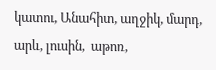կատու, Անահիտ, աղջիկ, մարդ, արև, լուսին,  աթոռ,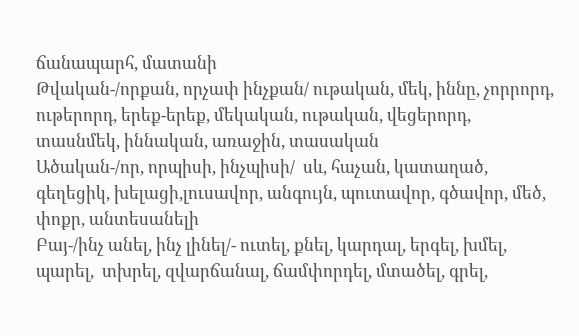ճանապարհ, մատանի
Թվական-/որքան, որչափ ինչքան/ ութական, մեկ, իննը, չորրորդ, ութերորդ, երեք-երեք, մեկական, ութական, վեցերորդ, տասնմեկ, իննական, առաջին, տասական
Ածական-/որ, որպիսի, ինչպիսի/  սև, հաչան, կատաղած, գեղեցիկ, խելացի,լուսավոր, անգույն, պուտավոր, գծավոր, մեծ, փոքր, անտեսանելի
Բայ-/ինչ անել, ինչ լինել/- ուտել, քնել, կարդալ, երգել, խմել, պարել,  տխրել, զվարճանալ, ճամփորդել, մտածել, գրել,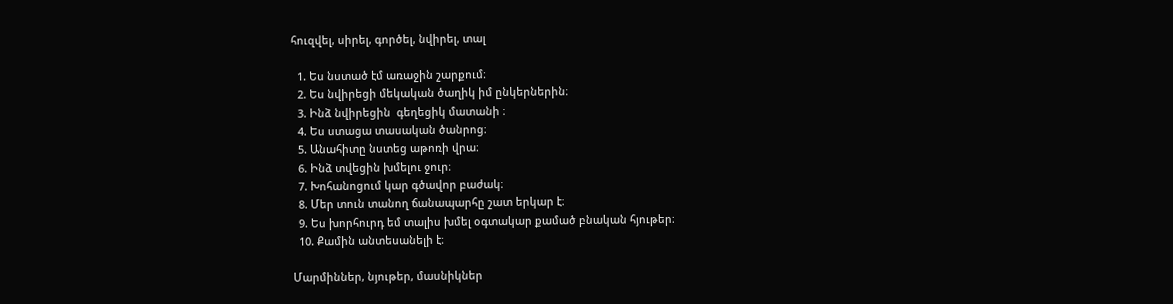հուզվել, սիրել, գործել, նվիրել, տալ

  1. Ես նստած էմ առաջին շարքում։
  2. Ես նվիրեցի մեկական ծաղիկ իմ ընկերներին։
  3. Ինձ նվիրեցին  գեղեցիկ մատանի ։
  4. Ես ստացա տասական ծանրոց։
  5. Անահիտը նստեց աթոռի վրա։
  6. Ինձ տվեցին խմելու ջուր։
  7. Խոհանոցում կար գծավոր բաժակ։
  8. Մեր տուն տանող ճանապարհը շատ երկար է։
  9. Ես խորհուրդ եմ տալիս խմել օգտակար քամած բնական հյութեր։
  10. Քամին անտեսանելի է։

Մարմիններ, նյութեր, մասնիկներ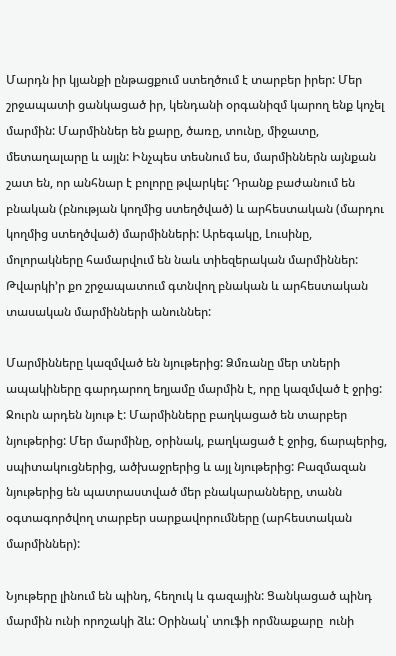Մարդն իր կյանքի ընթացքում ստեղծում է տարբեր իրեր: Մեր շրջապատի ցանկացած իր, կենդանի օրգանիզմ կարող ենք կոչել մարմին: Մարմիններ են քարը, ծառը, տունը, միջատը, մետաղալարը և այլն: Ինչպես տեսնում ես, մարմիններն այնքան շատ են, որ անհնար է բոլորը թվարկել: Դրանք բաժանում են բնական (բնության կողմից ստեղծված) և արհեստական (մարդու կողմից ստեղծված) մարմինների: Արեգակը, Լուսինը, մոլորակները համարվում են նաև տիեզերական մարմիններ: Թվարկի’ր քո շրջապատում գտնվող բնական և արհեստական տասական մարմինների անուններ:

Մարմինները կազմված են նյութերից: Ձմռանը մեր տների ապակիները գարդարող եղյամը մարմին է, որը կազմված է ջրից: Ջուրն արդեն նյութ է: Մարմինները բաղկացած են տարբեր  նյութերից: Մեր մարմինը, օրինակ, բաղկացած է ջրից, ճարպերից, սպիտակուցներից, ածխաջրերից և այլ նյութերից: Բազմազան նյութերից են պատրաստված մեր բնակարանները, տանն օգտագործվող տարբեր սարքավորումները (արհեստական մարմիններ):

Նյութերը լինում են պինդ, հեղուկ և գազային: Ցանկացած պինդ մարմին ունի որոշակի ձև: Օրինակ՝ տուֆի որմնաքարը  ունի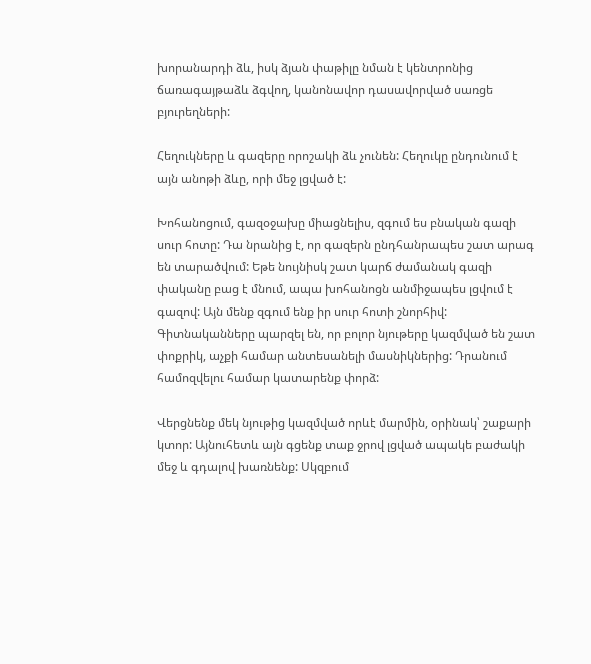խորանարդի ձև, իսկ ձյան փաթիլը նման է կենտրոնից ճառագայթաձև ձգվող, կանոնավոր դասավորված սառցե բյուրեղների:

Հեղուկները և գազերը որոշակի ձև չունեն: Հեղուկը ընդունում է այն անոթի ձևը, որի մեջ լցված է:

Խոհանոցում, գազօջախը միացնելիս, զգում ես բնական գազի սուր հոտը: Դա նրանից է, որ գազերն ընդհանրապես շատ արագ են տարածվում: Եթե նույնիսկ շատ կարճ ժամանակ գազի փականը բաց է մնում, ապա խոհանոցն անմիջապես լցվում է գազով: Այն մենք զգում ենք իր սուր հոտի շնորհիվ: Գիտնականները պարզել են, որ բոլոր նյութերը կազմված են շատ փոքրիկ, աչքի համար անտեսանելի մասնիկներից: Դրանում համոզվելու համար կատարենք փորձ:

Վերցնենք մեկ նյութից կազմված որևէ մարմին, օրինակ՝ շաքարի կտոր: Այնուհետև այն գցենք տաք ջրով լցված ապակե բաժակի մեջ և գդալով խառնենք: Սկզբում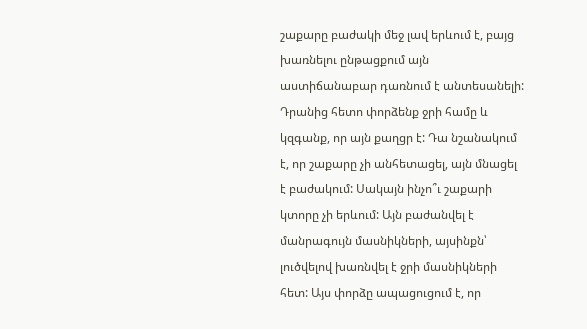շաքարը բաժակի մեջ լավ երևում է, բայց խառնելու ընթացքում այն աստիճանաբար դառնում է անտեսանելի: Դրանից հետո փորձենք ջրի համը և կզգանք, որ այն քաղցր է: Դա նշանակում է, որ շաքարը չի անհետացել, այն մնացել է բաժակում: Սակայն ինչո՞ւ շաքարի կտորը չի երևում: Այն բաժանվել է մանրագույն մասնիկների, այսինքն՝ լուծվելով խառնվել է ջրի մասնիկների հետ: Այս փորձը ապացուցում է, որ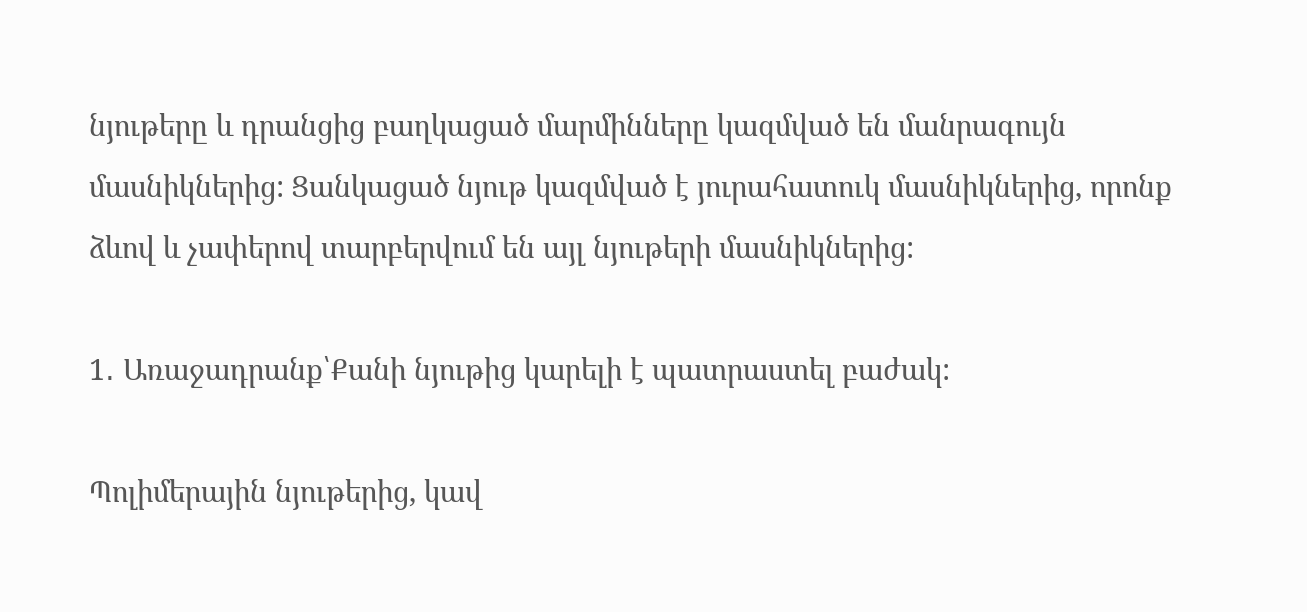նյութերը և դրանցից բաղկացած մարմինները կազմված են մանրագույն մասնիկներից: Ցանկացած նյութ կազմված է յուրահատուկ մասնիկներից, որոնք ձևով և չափերով տարբերվում են այլ նյութերի մասնիկներից:

1․ Առաջադրանք՝Քանի նյութից կարելի է պատրաստել բաժակ:

Պոլիմերային նյութերից, կավ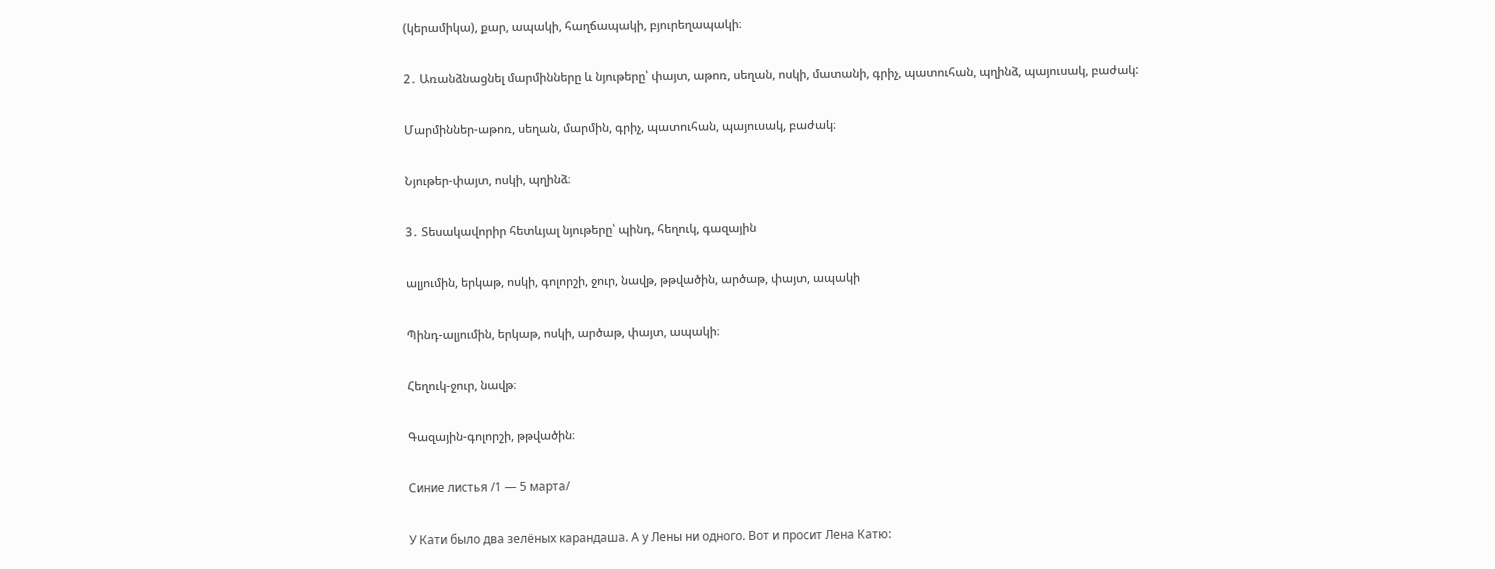(կերամիկա), քար, ապակի, հաղճապակի, բյուրեղապակի։

2․ Առանձնացնել մարմինները և նյութերը՝ փայտ, աթոռ, սեղան, ոսկի, մատանի, գրիչ, պատուհան, պղինձ, պայուսակ, բաժակ:

Մարմիններ-աթոռ, սեղան, մարմին, գրիչ, պատուհան, պայուսակ, բաժակ։

Նյութեր-փայտ, ոսկի, պղինձ։

3․ Տեսակավորիր հետևյալ նյութերը՝ պինդ, հեղուկ, գազային

ալյումին, երկաթ, ոսկի, գոլորշի, ջուր, նավթ, թթվածին, արծաթ, փայտ, ապակի

Պինդ-ալյումին, երկաթ, ոսկի, արծաթ, փայտ, ապակի։

Հեղուկ-ջուր, նավթ։

Գազային-գոլորշի, թթվածին։

Синие листья /1 — 5 марта/

У Кати было два зелёных карандаша. А у Лены ни одного. Вот и просит Лена Катю: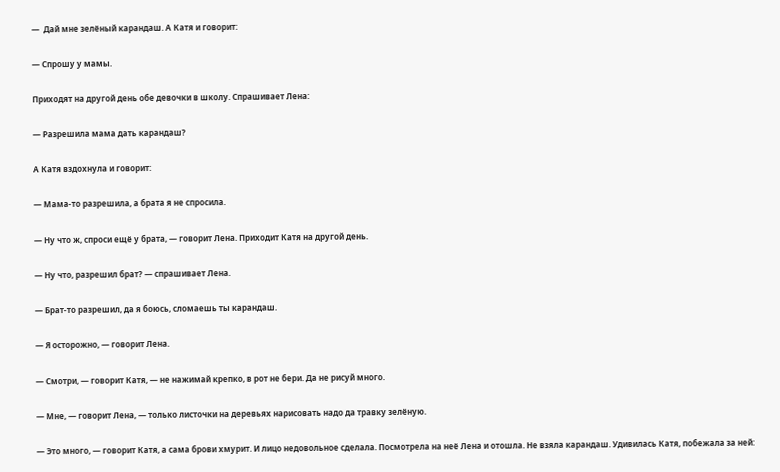—  Дай мне зелёный карандаш. А Катя и говорит:

— Спрошу у мамы.

Приходят на другой день обе девочки в школу. Спрашивает Лена:

— Разрешила мама дать карандаш?

А Катя вздохнула и говорит:

— Мама-то разрешила, а брата я не спросила.

— Ну что ж, спроси ещё у брата, — говорит Лена. Приходит Катя на другой день.

— Ну что, разрешил брат? — спрашивает Лена.

— Брат-то разрешил, да я боюсь, сломаешь ты карандаш.

— Я осторожно, — говорит Лена.

— Смотри, — говорит Катя, — не нажимай крепко, в рот не бери. Да не рисуй много.

— Мне, — говорит Лена, — только листочки на деревьях нарисовать надо да травку зелёную.

— Это много, — говорит Катя, а сама брови хмурит. И лицо недовольное сделала. Посмотрела на неё Лена и отошла. Не взяла карандаш. Удивилась Катя, побежала за ней: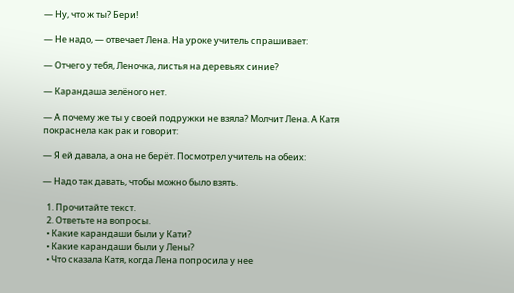— Ну, что ж ты? Бери!

— Не надо, — отвечает Лена. На уроке учитель спрашивает:

— Отчего у тебя, Леночка, листья на деревьях синие?

— Карандаша зелёного нет.

— А почему же ты у своей подружки не взяла? Молчит Лена. А Катя покраснела как рак и говорит:

— Я ей давала, а она не берёт. Посмотрел учитель на обеих:

— Надо так давать, чтобы можно было взять.

  1. Прочитайте текст.
  2. Ответьте на вопросы.
  • Какие карандаши были у Кати?
  • Какие карандаши были у Лены?
  • Что сказала Катя, когда Лена попросила у нее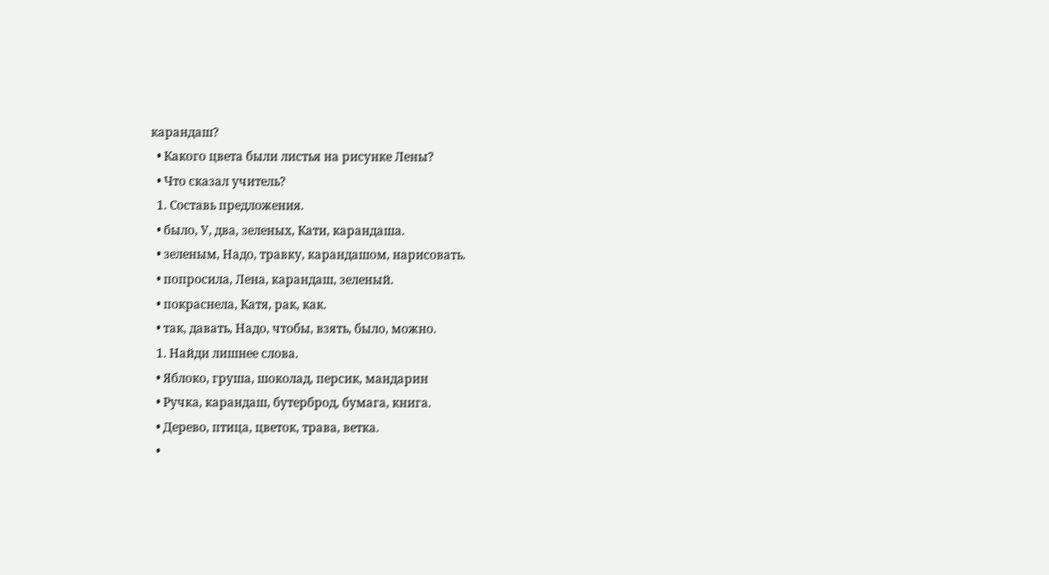карандаш?
  • Какого цвета были листья на рисунке Лены?
  • Что сказал учитель?
  1. Составь предложения.
  • было, У, два, зеленых, Кати, карандаша.
  • зеленым, Надо, травку, карандашом, нарисовать.
  • попросила, Лена, карандаш, зеленый.
  • покраснела, Катя, рак, как.
  • так, давать, Надо, чтобы, взять, было, можно.
  1. Найди лишнее слова.
  • Яблоко, груша, шоколад, персик, мандарин
  • Ручка, карандаш, бутерброд, бумага, книга.
  • Дерево, птица, цветок, трава, ветка.
  •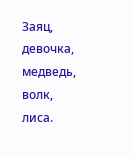Заяц, девочка, медведь, волк, лиса.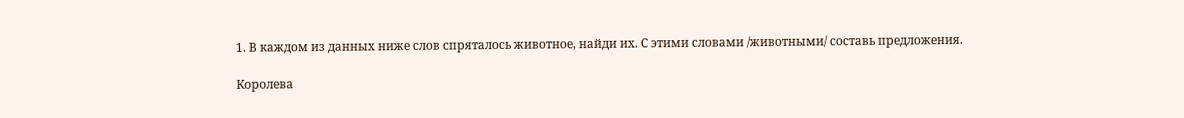1. В каждом из данных ниже слов спряталось животное, найди их. С этими словами /животными/ составь предложения.

Королева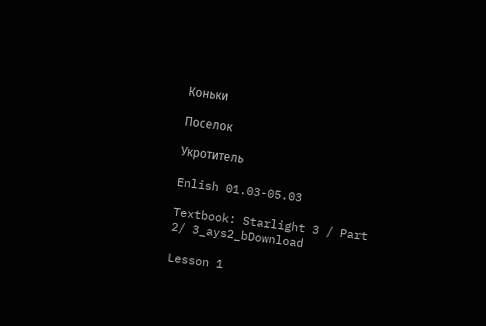Коньки

Поселок

Укротитель

Enlish 01.03-05.03

Textbook: Starlight 3 / Part 2/ 3_ays2_bDownload

Lesson 1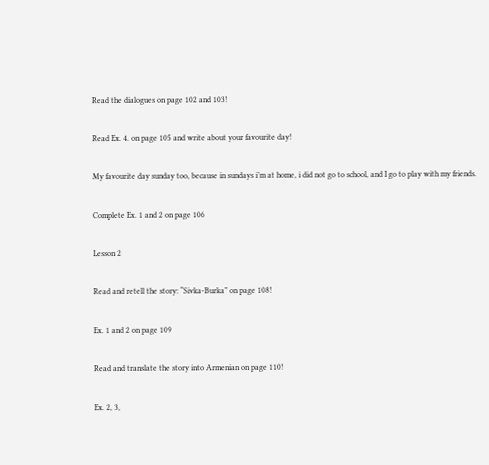Read the dialogues on page 102 and 103!

Read Ex. 4. on page 105 and write about your favourite day!

My favourite day sunday too, because in sundays i’m at home, i did not go to school, and I go to play with my friends.

Complete Ex. 1 and 2 on page 106

Lesson 2

Read and retell the story: “Sivka-Burka” on page 108!

Ex. 1 and 2 on page 109

Read and translate the story into Armenian on page 110!

Ex. 2, 3,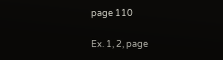page 110

Ex. 1, 2, page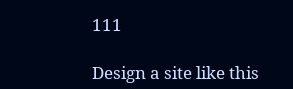111

Design a site like this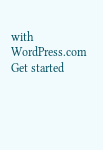with WordPress.com
Get started